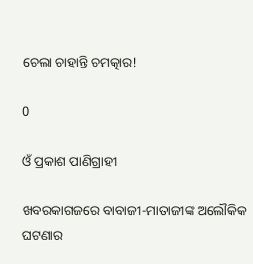ଚେଲା ଚାହାନ୍ତି ଚମତ୍କାର!

0

ଓଁ ପ୍ରକାଶ ପାଣିଗ୍ରାହୀ

ଖବରକାଗଜରେ ବାବାଜୀ-ମାତାଜୀଙ୍କ ଅଲୌକିକ ଘଟଣାର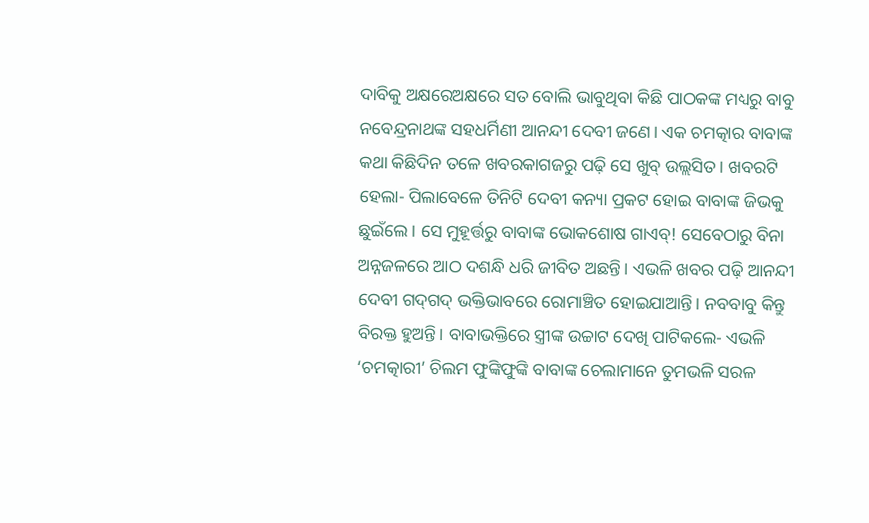ଦାବିକୁ ଅକ୍ଷରେଅକ୍ଷରେ ସତ ବୋଲି ଭାବୁଥିବା କିଛି ପାଠକଙ୍କ ମଧ୍ୟରୁ ବାବୁ ନବେନ୍ଦ୍ରନାଥଙ୍କ ସହଧର୍ମିଣୀ ଆନନ୍ଦୀ ଦେବୀ ଜଣେ। ଏକ ଚମତ୍କାର ବାବାଙ୍କ କଥା କିଛିଦିନ ତଳେ ଖବରକାଗଜରୁ ପଢ଼ି ସେ ଖୁବ୍‌ ଉଲ୍ଲସିତ। ଖବରଟି ହେଲା- ପିଲାବେଳେ ତିନିଟି ଦେବୀ କନ୍ୟା ପ୍ରକଟ ହୋଇ ବାବାଙ୍କ ଜିଭକୁ ଛୁଇଁଲେ। ସେ ମୁହୂର୍ତ୍ତରୁ ବାବାଙ୍କ ଭୋକଶୋଷ ଗାଏବ୍‌! ସେବେଠାରୁ ବିନା ଅନ୍ନଜଳରେ ଆଠ ଦଶନ୍ଧି ଧରି ଜୀବିତ ଅଛନ୍ତି। ଏଭଳି ଖବର ପଢ଼ି ଆନନ୍ଦୀ ଦେବୀ ଗଦ୍‌ଗଦ୍‌ ଭକ୍ତିଭାବରେ ରୋମାଞ୍ଚିତ ହୋଇଯାଆନ୍ତି। ନବବାବୁ କିନ୍ତୁ ବିରକ୍ତ ହୁଅନ୍ତି। ବାବାଭକ୍ତିରେ ସ୍ତ୍ରୀଙ୍କ ଉଚ୍ଚାଟ ଦେଖି ପାଟିକଲେ- ଏଭଳି ‘ଚମତ୍କାରୀ’ ଚିଲମ ଫୁଙ୍କିଫୁଙ୍କି ବାବାଙ୍କ ଚେଲାମାନେ ତୁମଭଳି ସରଳ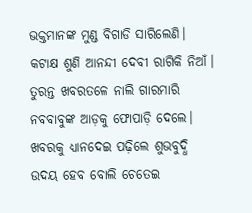ଭକ୍ତମାନଙ୍କ ମୁଣ୍ଡ ବିଗାଡି ସାରିଲେଣି। କଟାକ୍ଷ ଶୁଣି ଆନନ୍ଦୀ ଦେବୀ ରାଗିକି ନିଆଁ। ତୁରନ୍ତ ଖବରତଳେ ନାଲି ଗାରମାରି ନବବାବୁଙ୍କ ଆଡ଼କୁ ଫୋପାଡ଼ି ଦେଲେ। ଖବରକୁ ଧ୍ୟାନଦେଇ ପଢ଼ିଲେ ଶୁଭବୁଦ୍ଧି ଉଦୟ ହେବ ବୋଲି ଚେତେଇ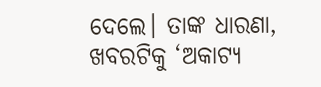ଦେଲେ। ତାଙ୍କ ଧାରଣା, ଖବରଟିକୁ ‘ଅକାଟ୍ୟ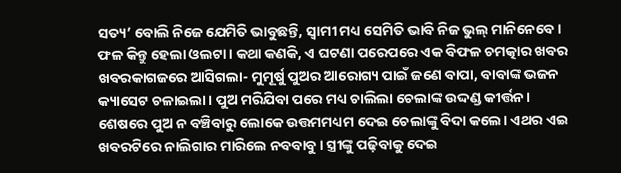ସତ୍ୟ’ ବୋଲି ନିଜେ ଯେମିତି ଭାବୁଛନ୍ତି, ସ୍ବାମୀ ମଧ୍ୟ ସେମିତି ଭାବି ନିଜ ଭୁଲ୍‌ ମାନିନେବେ।
ଫଳ କିନ୍ତୁ ହେଲା ଓଲଟା। କଥା କଣକି, ଏ ଘଟଣା ପରେପରେ ଏକ ବିଫଳ ଚମତ୍କାର ଖବର ଖବରକାଗଜରେ ଆସିଗଲା- ମୁମୂର୍ଷୁ ପୁଅର ଆରୋଗ୍ୟ ପାଇଁ ଜଣେ ବାପା, ବାବାଙ୍କ ଭଜନ କ୍ୟାସେଟ ଚଳାଇଲା। ପୁଅ ମରିଯିବା ପରେ ମଧ୍ୟ ଚାଲିଲା ଚେଲାଙ୍କ ଉଦ୍ଦଣ୍ଡ କୀର୍ତ୍ତନ। ଶେଷରେ ପୁଅ ନ ବଞ୍ଚିବାରୁ ଲୋକେ ଉତ୍ତମମଧ୍ୟମ ଦେଇ ଚେଲାଙ୍କୁ ବିଦା କଲେ। ଏଥର ଏଇ ଖବରଟିରେ ନାଲିଗାର ମାରିଲେ ନବବାବୁ। ସ୍ତ୍ରୀଙ୍କୁ ପଢ଼ିବାକୁ ଦେଇ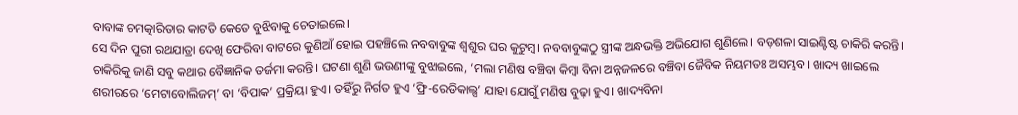ବାବାଙ୍କ ଚମତ୍କାରିତାର କାଟତି କେତେ ବୁଝିବାକୁ ଚେତାଇଲେ।
ସେ ଦିନ ପୁରୀ ରଥଯାତ୍ରା ଦେଖି ଫେରିବା ବାଟରେ କୁଣିଆଁ ହୋଇ ପହଞ୍ଚିଲେ ନବବାବୁଙ୍କ ଶ୍ବଶୁର ଘର କୁଟୁମ୍ବ। ନବବାବୁଙ୍କଠୁ ସ୍ତ୍ରୀଙ୍କ ଅନ୍ଧଭକ୍ତି ଅଭିଯୋଗ ଶୁଣିଲେ। ବଡ଼ଶଳା ସାଇଣ୍ଟିଷ୍ଟ ଚାକିରି କରନ୍ତି। ଚାକିରିକୁ ଜାଣି ସବୁ କଥାର ବୈଜ୍ଞାନିକ ତର୍ଜମା କରନ୍ତି। ଘଟଣା ଶୁଣି ଭଉଣୀଙ୍କୁ ବୁଝାଇଲେ, ‘ମଲା ମଣିଷ ବଞ୍ଚିବା କିମ୍ବା ବିନା ଅନ୍ନଜଳରେ ବଞ୍ଚିବା ଜୈବିକ ନିୟମତଃ ଅସମ୍ଭବ। ଖାଦ୍ୟ ଖାଇଲେ ଶରୀରରେ ‘ମେଟାବୋଲିଜମ୍‌’ ବା ‘ବିପାକ’ ପ୍ରକ୍ରିୟା ହୁଏ। ତହିଁରୁ ନିର୍ଗତ ହୁଏ ‘ଫ୍ରି-ରେଡିକାଲ୍ସ’ ଯାହା ଯୋଗୁଁ ମଣିଷ ବୁଢ଼ା ହୁଏ। ଖାଦ୍ୟବିନା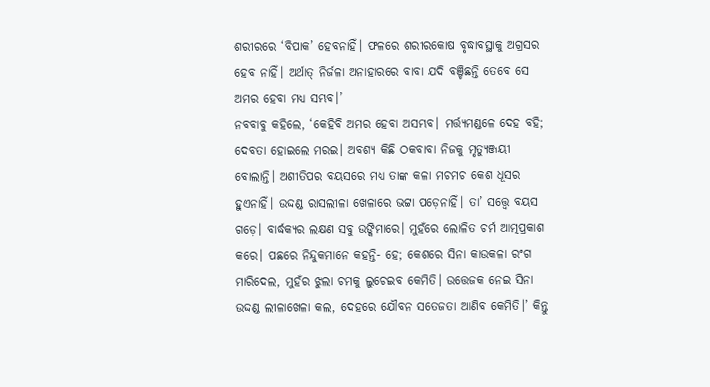ଶରୀରରେ ‘ବିପାକ’ ହେବନାହିଁ। ଫଳରେ ଶରୀରକୋଷ ବୃଦ୍ଧାବସ୍ଥାକୁ ଅଗ୍ରସର ହେବ ନାହିଁ। ଅର୍ଥାତ୍‌ ନିର୍ଜଳା ଅନାହାରରେ ବାବା ଯଦି ବଞ୍ଚିଛନ୍ତି ତେବେ ସେ ଅମର ହେବା ମଧ୍ୟ ସମ୍ଭବ।’
ନବବାବୁ କହିଲେ, ‘କେହିବି ଅମର ହେବା ଅସମ୍ଭବ। ମର୍ତ୍ତ୍ୟମଣ୍ଡଳେ ଦେହ ବହି; ଦେବତା ହୋଇଲେ ମରଇ। ଅବଶ୍ୟ କିଛି ଠକବାବା ନିଜକୁ ମୃତ୍ୟୁଞ୍ଜୟୀ ବୋଲାନ୍ତି। ଅଶୀତିପର ବୟସରେ ମଧ୍ୟ ତାଙ୍କ କଳା ମଚମଚ କେଶ ଧୂସର ହୁଏନାହିଁ। ଉଦ୍ଦଣ୍ଡ ରାସଲୀଳା ଖେଳାରେ ଭଟ୍ଟା ପଡ଼େନାହିଁ। ତା’ ସତ୍ତ୍ବେ ବୟସ ଗଡ଼େ। ବାର୍ଦ୍ଧକ୍ୟର ଲକ୍ଷଣ ସବୁ ଉଙ୍କିମାରେ। ମୁହଁରେ ଲୋଳିତ ଚର୍ମ ଆତ୍ମପ୍ରକାଶ କରେ। ପଛରେ ନିନ୍ଦୁକମାନେ କହନ୍ତି- ହେ; କେଶରେ ସିନା କାଉକଳା ରଂଗ ମାରିଦେଲ, ମୁହଁର ଝୁଲା ଚମକୁ ଲୁଚେଇବ କେମିତି। ଉତ୍ତେଜକ ନେଇ ସିନା ଉଦ୍ଦଣ୍ଡ ଲୀଳାଖେଳା କଲ, ଦେହରେ ଯୌବନ ସତେଜତା ଆଣିବ କେମିତି।’ କିନ୍ତୁ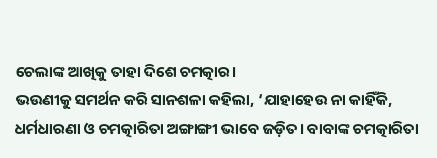ଚେଲାଙ୍କ ଆଖିକୁ ତାହା ଦିଶେ ଚମତ୍କାର।
ଭଉଣୀକୁ ସମର୍ଥନ କରି ସାନଶଳା କହିଲା, ‘ଯାହାହେଉ ନା କାହିଁକି, ଧର୍ମଧାରଣା ଓ ଚମତ୍କାରିତା ଅଙ୍ଗାଙ୍ଗୀ ଭାବେ ଜଡ଼ିତ। ବାବାଙ୍କ ଚମତ୍କାରିତା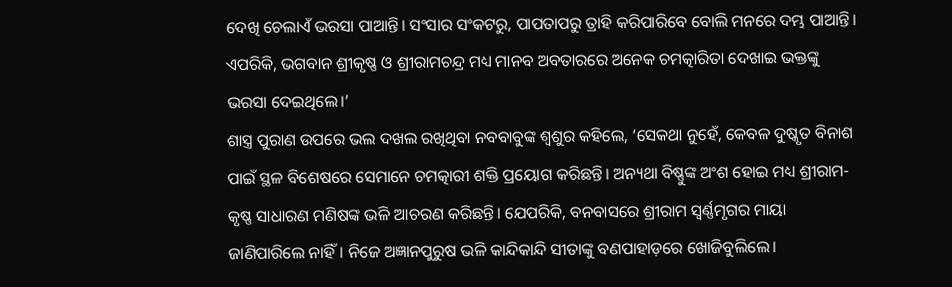ଦେଖି ଚେଲାଏଁ ଭରସା ପାଆନ୍ତି। ସଂସାର ସଂକଟରୁ, ପାପତାପରୁ ତ୍ରାହି କରିପାରିବେ ବୋଲି ମନରେ ଦମ୍ଭ ପାଆନ୍ତି। ଏପରିକି, ଭଗବାନ ଶ୍ରୀକୃଷ୍ଣ ଓ ଶ୍ରୀରାମଚନ୍ଦ୍ର ମଧ୍ୟ ମାନବ ଅବତାରରେ ଅନେକ ଚମତ୍କାରିତା ଦେଖାଇ ଭକ୍ତଙ୍କୁ ଭରସା ଦେଇଥିଲେ।’
ଶାସ୍ତ୍ର ପୁରାଣ ଉପରେ ଭଲ ଦଖଲ ରଖିଥିବା ନବବାବୁଙ୍କ ଶ୍ବଶୁର କହିଲେ, ‘ସେକଥା ନୁହେଁ, କେବଳ ଦୁଷ୍କୃତ ବିନାଶ ପାଇଁ ସ୍ଥଳ ବିଶେଷରେ ସେମାନେ ଚମତ୍କାରୀ ଶକ୍ତି ପ୍ରୟୋଗ କରିଛନ୍ତି। ଅନ୍ୟଥା ବିଷ୍ଣୁଙ୍କ ଅଂଶ ହୋଇ ମଧ୍ୟ ଶ୍ରୀରାମ-କୃଷ୍ଣ ସାଧାରଣ ମଣିଷଙ୍କ ଭଳି ଆଚରଣ କରିଛନ୍ତି। ଯେପରିକି, ବନବାସରେ ଶ୍ରୀରାମ ସ୍ବର୍ଣ୍ଣମୃଗର ମାୟା ଜାଣିପାରିଲେ ନାହିଁ। ନିଜେ ଅଜ୍ଞାନପୁରୁଷ ଭଳି କାନ୍ଦିକାନ୍ଦି ସୀତାଙ୍କୁ ବଣପାହାଡ଼ରେ ଖୋଜିବୁଲିଲେ।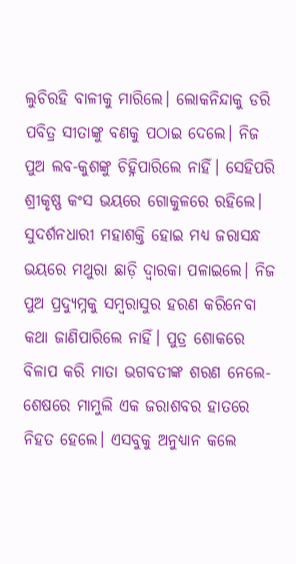ଲୁଚିରହି ବାଳୀକୁ ମାରିଲେ। ଲୋକନିନ୍ଦାକୁ ଡରି ପବିତ୍ର ସୀତାଙ୍କୁ ବଣକୁ ପଠାଇ ଦେଲେ। ନିଜ ପୁଅ ଲବ-କୁଶଙ୍କୁ ଚିହ୍ନିପାରିଲେ ନାହିଁ। ସେହିପରି ଶ୍ରୀକୃଷ୍ଣ କଂସ ଭୟରେ ଗୋକୁଳରେ ରହିଲେ। ସୁଦର୍ଶନଧାରୀ ମହାଶକ୍ତି ହୋଇ ମଧ୍ୟ ଜରାସନ୍ଧ ଭୟରେ ମଥୁରା ଛାଡ଼ି ଦ୍ବାରକା ପଳାଇଲେ। ନିଜ ପୁଅ ପ୍ରଦ୍ୟୁମ୍ନକୁ ସମ୍ବରାସୁର ହରଣ କରିନେବା କଥା ଜାଣିପାରିଲେ ନାହିଁ। ପୁତ୍ର ଶୋକରେ ବିଳାପ କରି ମାତା ଭଗବତୀଙ୍କ ଶରଣ ନେଲେ- ଶେଷରେ ମାମୁଲି ଏକ ଜରାଶବର ହାତରେ ନିହତ ହେଲେ। ଏସବୁକୁ ଅନୁଧ୍ୟାନ କଲେ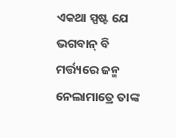ଏକଥା ସ୍ପଷ୍ଟ ଯେ ଭଗବାନ୍‌ ବି ମର୍ତ୍ତ୍ୟରେ ଜନ୍ମ ନେଲାମାତ୍ରେ ତାଙ୍କ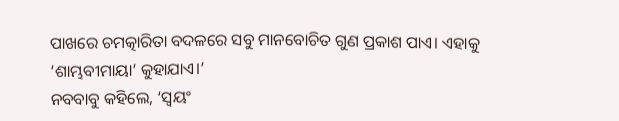ପାଖରେ ଚମତ୍କାରିତା ବଦଳରେ ସବୁ ମାନବୋଚିତ ଗୁଣ ପ୍ରକାଶ ପାଏ। ଏହାକୁ ‘ଶାମ୍ଭବୀମାୟା’ କୁହାଯାଏ।’
ନବବାବୁ କହିଲେ, ‘ସ୍ବୟଂ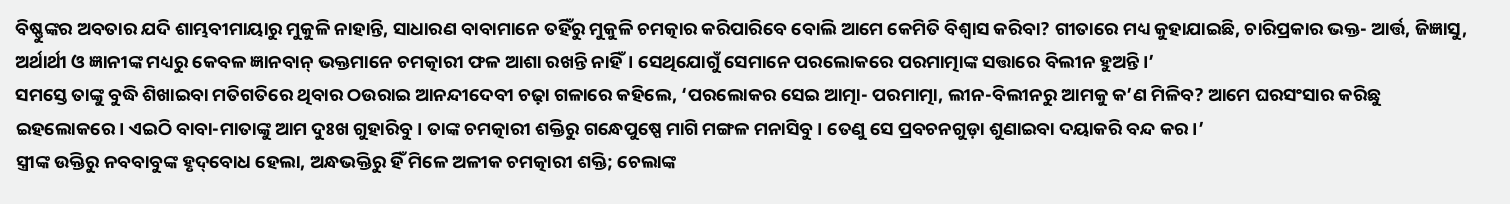ବିଷ୍ଣୁଙ୍କର ଅବତାର ଯଦି ଶାମ୍ଭବୀମାୟାରୁ ମୁକୁଳି ନାହାନ୍ତି, ସାଧାରଣ ବାବାମାନେ ତହିଁରୁ ମୁକୁଳି ଚମତ୍କାର କରିପାରିବେ ବୋଲି ଆମେ କେମିତି ବିଶ୍ବାସ କରିବା? ଗୀତାରେ ମଧ୍ୟ କୁହାଯାଇଛି, ଚାରିପ୍ରକାର ଭକ୍ତ- ଆର୍ତ୍ତ, ଜିଜ୍ଞାସୁ, ଅର୍ଥାର୍ଥୀ ଓ ଜ୍ଞାନୀଙ୍କ ମଧ୍ୟରୁ କେବଳ ଜ୍ଞାନବାନ୍‌ ଭକ୍ତମାନେ ଚମତ୍କାରୀ ଫଳ ଆଶା ରଖନ୍ତି ନାହିଁ। ସେଥିଯୋଗୁଁ ସେମାନେ ପରଲୋକରେ ପରମାତ୍ମାଙ୍କ ସତ୍ତାରେ ବିଲୀନ ହୁଅନ୍ତି।’
ସମସ୍ତେ ତାଙ୍କୁ ବୁଦ୍ଧି ଶିଖାଇବା ମତିଗତିରେ ଥିବାର ଠଉରାଇ ଆନନ୍ଦୀଦେବୀ ଚଢ଼ା ଗଳାରେ କହିଲେ, ‘ପରଲୋକର ସେଇ ଆତ୍ମା- ପରମାତ୍ମା, ଲୀନ-ବିଲୀନରୁ ଆମକୁ କ’ଣ ମିଳିବ? ଆମେ ଘରସଂସାର କରିଛୁ ଇହଲୋକରେ। ଏଇଠି ବାବା-ମାତାଙ୍କୁ ଆମ ଦୁଃଖ ଗୁହାରିବୁ। ତାଙ୍କ ଚମତ୍କାରୀ ଶକ୍ତିରୁ ଗନ୍ଧେପୁଷ୍ପେ ମାଗି ମଙ୍ଗଳ ମନାସିବୁ। ତେଣୁ ସେ ପ୍ରବଚନଗୁଡ଼ା ଶୁଣାଇବା ଦୟାକରି ବନ୍ଦ କର।’
ସ୍ତ୍ରୀଙ୍କ ଉକ୍ତିରୁ ନବବାବୁଙ୍କ ହୃଦ୍‌ବୋଧ ହେଲା, ଅନ୍ଧଭକ୍ତିରୁ ହିଁ ମିଳେ ଅଳୀକ ଚମତ୍କାରୀ ଶକ୍ତି; ଚେଲାଙ୍କ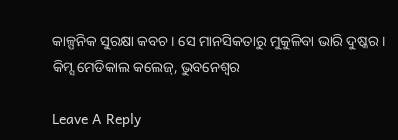କାଳ୍ପନିକ ସୁରକ୍ଷା କବଚ। ସେ ମାନସିକତାରୁ ମୁକୁଳିବା ଭାରି ଦୁଷ୍କର।
କିମ୍ସ ମେଡିକାଲ କଲେଜ୍‌, ଭୁବନେଶ୍ବର

Leave A Reply